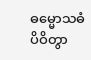ဓမ္မောသဓံ ပိဝိတွာ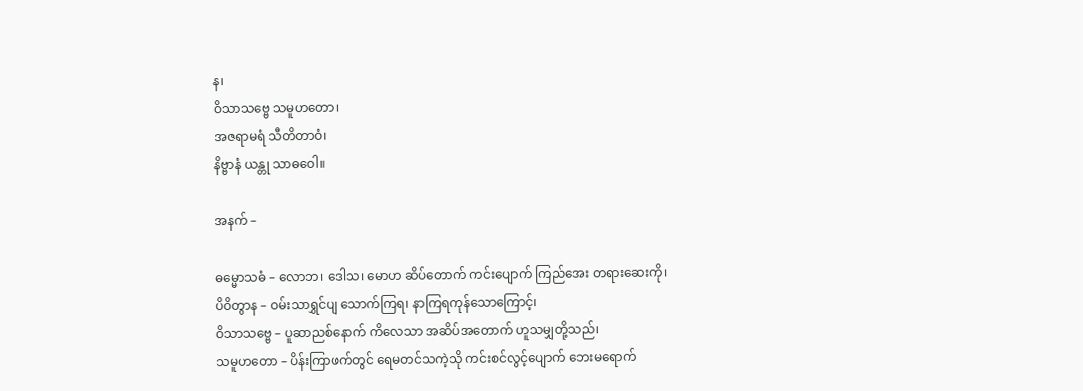န၊
ဝိသာသဗ္ဗေ သမူဟတော၊
အဇရာမရံ သီတိတာဝံ၊
နိဗ္ဗာနံ ယန္တု သာဓဝေါ။

အနက် –

ဓမ္မောသဓံ – လောဘ၊ ဒေါသ၊ မောဟ ဆိပ်တောက် ကင်းပျောက် ကြည်အေး တရားဆေးကို၊
ပိဝိတွာန – ဝမ်းသာရွှင်ပျ သောက်ကြရ၊ နာကြရကုန်သောကြောင့်၊
ဝိသာသဗ္ဗေ – ပူဆာညစ်နောက် ကိလေသာ အဆိပ်အတောက် ဟူသမျှတို့သည်၊
သမူဟတော – ပိန်းကြာဖက်တွင် ရေမတင်သကဲ့သို ကင်းစင်လွင့်ပျောက် ဘေးမရောက်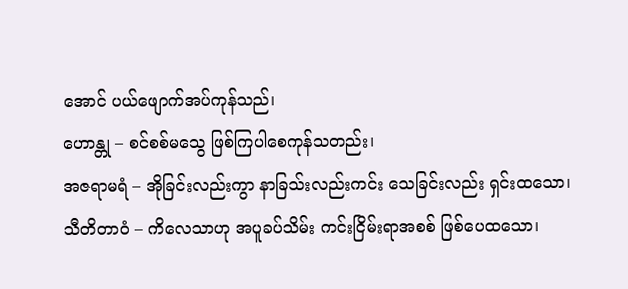အောင် ပယ်ဖျောက်အပ်ကုန်သည်၊
ဟောန္တု – စင်စစ်မသွေ ဖြစ်ကြပါစေကုန်သတည်း၊
အဇရာမရံ – အိုခြင်းလည်းကွာ နာခြသ်းလည်းကင်း သေခြင်းလည်း ရှင်းထသော၊
သီတိတာဝံ – ကိလေသာဟု အပူခပ်သိမ်း ကင်းငြိမ်းရာအစစ် ဖြစ်ပေထသော၊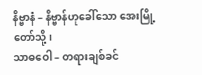နိဗ္ဗာနံ – နိဗ္ဗာန်ဟုခေါ်သော အေးမြို့တော်သို့၊
သာဓဝေါ – တရားချစ်ခင်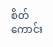စိတ်ကောင်း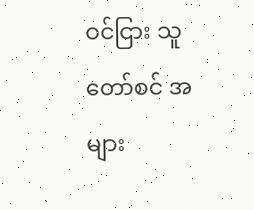ဝင်ငြား သူတော်စင် အများ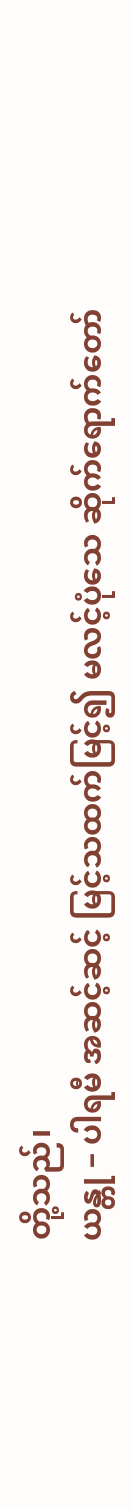တို့သည်၊
ယန္တု – ပါရမီ အဆင့်ဆင့် မြင့်သထက်မြင့်၍ မလင့်ပုံသေ ဆိုက်ရောက်တော်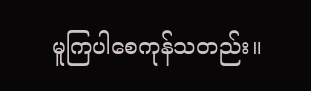မူကြပါစေကုန်သတည်း။